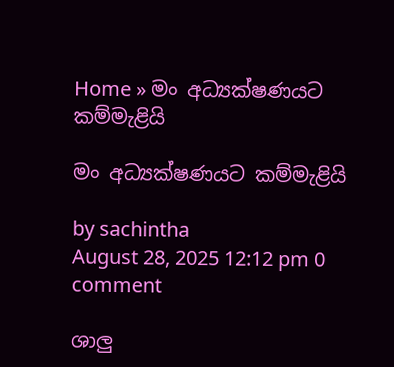Home » මං අධ්‍යක්ෂණයට කම්මැළියි

මං අධ්‍යක්ෂණයට කම්මැළියි

by sachintha
August 28, 2025 12:12 pm 0 comment

ශාලු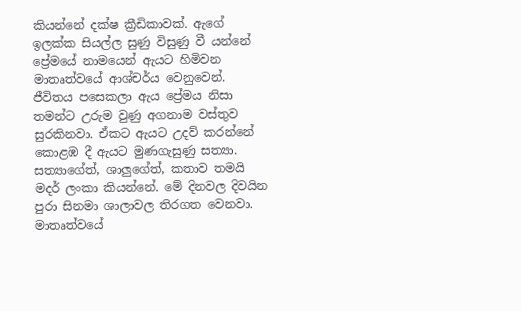කියන්නේ දක්ෂ ක්‍රීඩිකාවක්. ඇගේ ඉලක්ක සියල්ල සුණු විසුණු වී යන්නේ ප්‍රේමයේ නාමයෙන් ඇයට හිමිවන මාතෘත්වයේ ආශ්චර්ය වෙනුවෙන්. ජීවිතය පසෙකලා ඇය ප්‍රේමය නිසා තමන්ට උරුම වුණු අගනාම වස්තුව සුරකිනවා. ඒකට ඇයට උදව් කරන්නේ කොළඹ දී ඇයට මුණගැසුණු සත්‍යා. සත්‍යාගේත්, ශාලුගේත්, කතාව තමයි මදර් ලංකා කියන්නේ. මේ දිනවල දිවයින පුරා සිනමා ශාලාවල තිරගත වෙනවා. මාතෘත්වයේ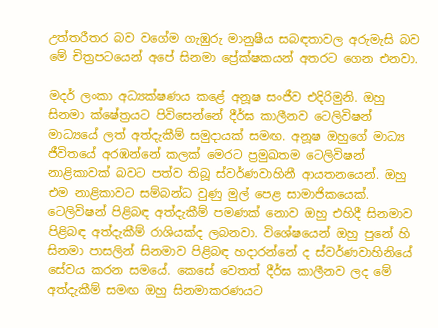උත්තරීතර බව වගේම ගැඹුරු මානුෂීය සබඳතාවල අරුමැසි බව මේ චිත්‍රපටයෙන් අපේ සිනමා ප්‍රේක්ෂකයන් අතරට ගෙන එනවා.

මදර් ලංකා අධ්‍යක්ෂණය කළේ අනූෂ සංජීව එදිරිමුනි. ඔහු සිනමා ක්ෂේත්‍රයට පිවිසෙන්නේ දීර්ඝ කාලීනව ටෙලිවිෂන් මාධ්‍යයේ ලත් අත්දැකීම් සමුදායක් සමඟ. අනූෂ ඔහුගේ මාධ්‍ය ජීවිතයේ අරඹන්නේ කලක් මෙරට ප්‍රමුඛතම ටෙලිවිෂන් නාළිකාවක් බවට පත්ව තිබූ ස්වර්ණවාහිනී ආයතනයෙන්. ඔහු එම නාළිකාවට සම්බන්ධ වුණු මුල් පෙළ සාමාජිකයෙක්. ටෙලිවිෂන් පිළිබඳ අත්දැකීම් පමණක් නොව ඔහු එහිදී සිනමාව පිළිබඳ අත්දැකීම් රාශියක්ද ලබනවා. විශේෂයෙන් ඔහු පුනේ හි සිනමා පාසලින් සිනමාව පිළිබඳ හදාරන්නේ ද ස්වර්ණවාහිනියේ සේවය කරන සමයේ. කෙසේ වෙතත් දීර්ඝ කාලීනව ලද මේ අත්දැකීම් සමඟ ඔහු සිනමාකරණයට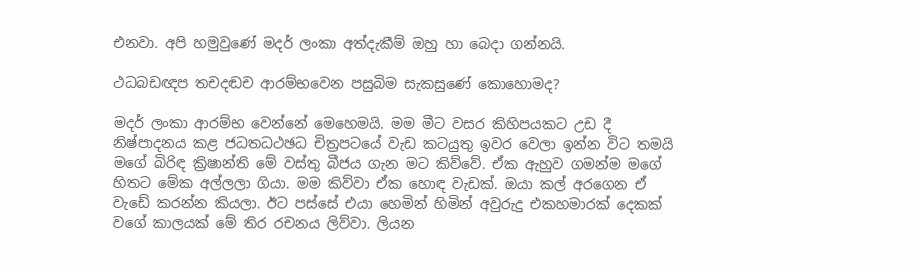එනවා. අපි හමුවුණේ මදර් ලංකා අත්දැකීම් ඔහු හා බෙදා ගන්නයි.

ථධබඩඥප තචදඬච ආරම්භවෙන පසුබිම සැකසුණේ කොහොමද?

මදර් ලංකා ආරම්භ වෙන්නේ මෙහෙමයි. මම මීට වසර කිහිපයකට උඩ දී නිෂ්පාදනය කළ ජධතධථඡධ චිත්‍රපටයේ වැඩ කටයුතු ඉවර වෙලා ඉන්න විට තමයි මගේ බිරිඳ ක්‍රිෂාන්ති මේ වස්තු බීජය ගැන මට කිව්වේ. ඒක ඇහුව ගමන්ම මගේ හිතට මේක අල්ලලා ගියා. මම කිව්වා ඒක හොඳ වැඩක්. ඔයා කල් අරගෙන ඒ වැඩේ කරන්න කියලා. ඊට පස්සේ එයා හෙමින් හිමින් අවුරුදු එකහමාරක් දෙකක් වගේ කාලයක් මේ තිර රචනය ලිව්වා. ලියන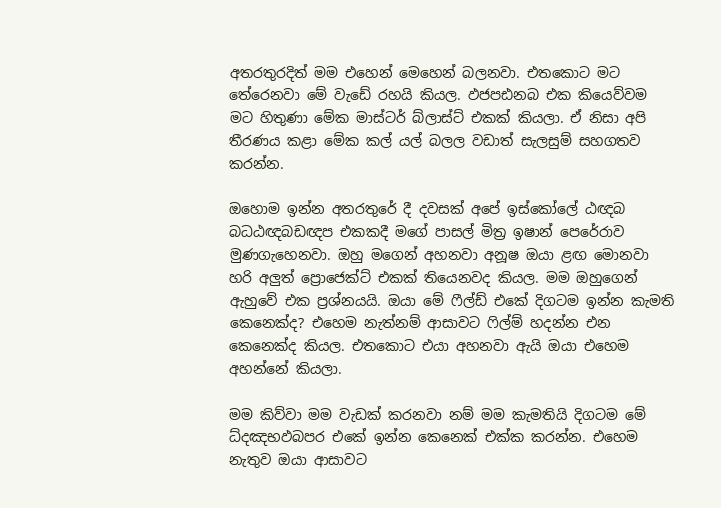අතරතුරදිත් මම එහෙන් මෙහෙන් බලනවා. එතකොට මට තේරෙනවා මේ වැඩේ රහයි කියල. ඵජපඪනබ එක කියෙව්වම මට හිතුණා මේක මාස්ටර් බ්ලාස්ට් එකක් කියලා. ඒ නිසා අපි තීරණය කළා මේක කල් යල් බලල වඩාත් සැලසුම් සහගතව කරන්න.

ඔහොම ඉන්න අතරතුරේ දී දවසක් අපේ ඉස්කෝලේ ඨඥබ බධඨඥබඩඥප එකකදී මගේ පාසල් මිත්‍ර ඉෂාන් පෙරේරාව මුණගැහෙනවා. ඔහු මගෙන් අහනවා අනූෂ ඔයා ළඟ මොනවා හරි අලුත් ප්‍රොජෙක්ට් එකක් තියෙනවද කියල. මම ඔහුගෙන් ඇහුවේ එක ප්‍රශ්නයයි. ඔයා මේ ෆීල්ඩ් එකේ දිගටම ඉන්න කැමති කෙනෙක්ද? එහෙම නැත්නම් ආසාවට ෆිල්ම් හදන්න එන කෙනෙක්ද කියල. එතකොට එයා අහනවා ඇයි ඔයා එහෙම අහන්නේ කියලා.

මම කිව්වා මම වැඩක් කරනවා නම් මම කැමතියි දිගටම මේ ධ්දඤභඵබපර එකේ ඉන්න කෙනෙක් එක්ක කරන්න. එහෙම නැතුව ඔයා ආසාවට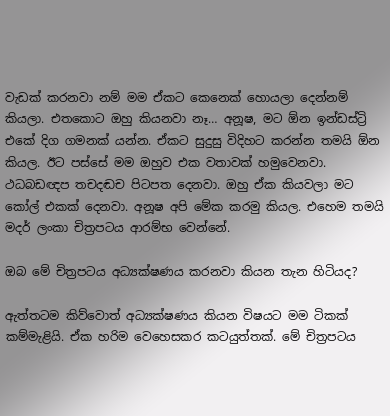වැඩක් කරනවා නම් මම ඒකට කෙනෙක් හොයලා දෙන්නම් කියලා. එතකොට ඔහු කියනවා නෑ… අනූෂ, මට ඕන ඉන්ඩස්ට්‍රි එකේ දිග ගමනක් යන්න. ඒකට සුදුසු විදිහට කරන්න තමයි ඕන කියල. ඊට පස්සේ මම ඔහුව එක වතාවක් හමුවෙනවා. ථධබඩඥප තචදඬච පිටපත දෙනවා. ඔහු ඒක කියවලා මට කෝල් එකක් දෙනවා. අනූෂ අපි මේක කරමු කියල. එහෙම තමයි මදර් ලංකා චිත්‍රපටය ආරම්භ වෙන්නේ.

ඔබ මේ චිත්‍රපටය අධ්‍යක්ෂණය කරනවා කියන තැන හිටියද?

ඇත්තටම කිව්වොත් අධ්‍යක්ෂණය කියන විෂයට මම ටිකක් කම්මැළියි. ඒක හරිම වෙහෙසකර කටයුත්තක්. මේ චිත්‍රපටය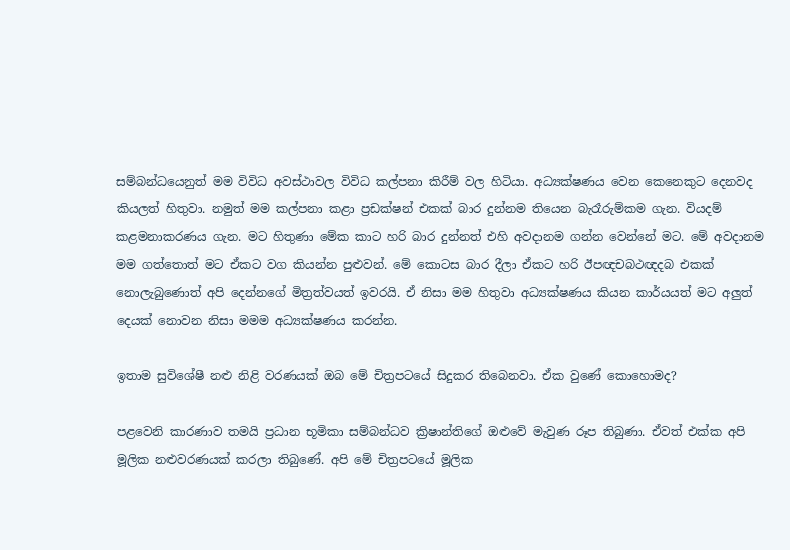සම්බන්ධයෙනුත් මම විවිධ අවස්ථාවල විවිධ කල්පනා කිරීම් වල හිටියා. අධ්‍යක්ෂණය වෙන කෙනෙකුට දෙනවද කියලත් හිතුවා. නමුත් මම කල්පනා කළා ප්‍රඩක්ෂන් එකක් බාර දුන්නම තියෙන බැරෑරුම්කම ගැන. වියදම් කළමනාකරණය ගැන. මට හිතුණා මේක කාට හරි බාර දුන්නත් එහි අවදානම ගන්න වෙන්නේ මට. මේ අවදානම මම ගත්තොත් මට ඒකට වග කියන්න පුළුවන්. මේ කොටස බාර දීලා ඒකට හරි ඊපඥචබථඥදබ එකක් නොලැබුණොත් අපි දෙන්නගේ මිත්‍රත්වයත් ඉවරයි. ඒ නිසා මම හිතුවා අධ්‍යක්ෂණය කියන කාර්යයත් මට අලුත් දෙයක් නොවන නිසා මමම අධ්‍යක්ෂණය කරන්න.

ඉතාම සුවිශේෂී නළු නිළි වරණයක් ඔබ මේ චිත්‍රපටයේ සිදුකර තිබෙනවා. ඒක වුණේ කොහොමද?

පළවෙනි කාරණාව තමයි ප්‍රධාන භූමිකා සම්බන්ධව ක්‍රිෂාන්තිගේ ඔළුවේ මැවුණ රූප තිබුණා. ඒවත් එක්ක අපි මූලික නළුවරණයක් කරලා තිබුණේ. අපි මේ චිත්‍රපටයේ මූලික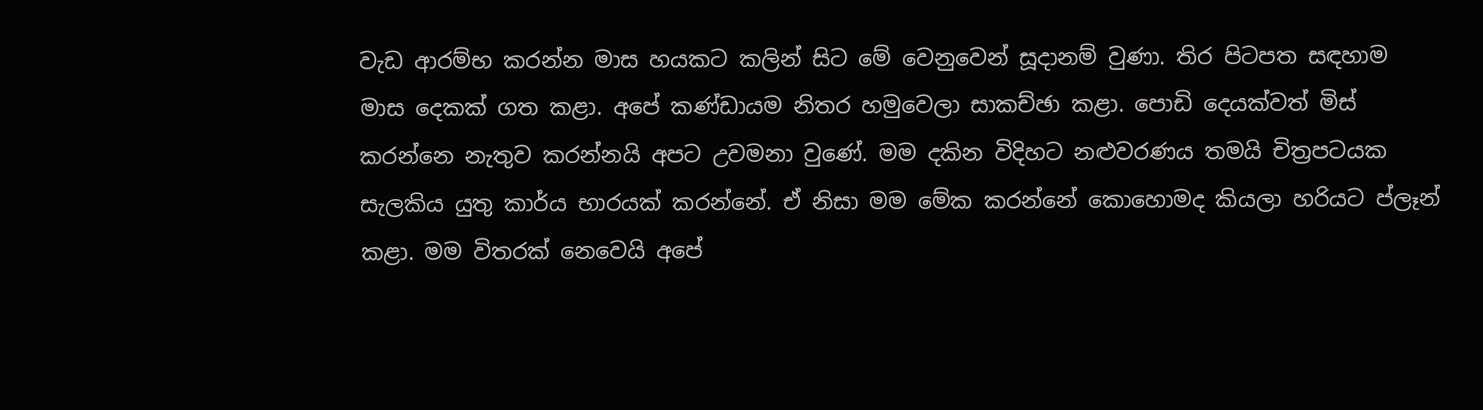වැඩ ආරම්භ කරන්න මාස හයකට කලින් සිට මේ වෙනුවෙන් සූදානම් වුණා. තිර පිටපත සඳහාම මාස දෙකක් ගත කළා. අපේ කණ්ඩායම නිතර හමුවෙලා සාකච්ඡා කළා. පොඩි දෙයක්වත් මිස් කරන්නෙ නැතුව කරන්නයි අපට උවමනා වුණේ. මම දකින විදිහට නළුවරණය තමයි චිත්‍රපටයක සැලකිය යුතු කාර්ය භාරයක් කරන්නේ. ඒ නිසා මම මේක කරන්නේ කොහොමද කියලා හරියට ප්ලෑන් කළා. මම විතරක් නෙවෙයි අපේ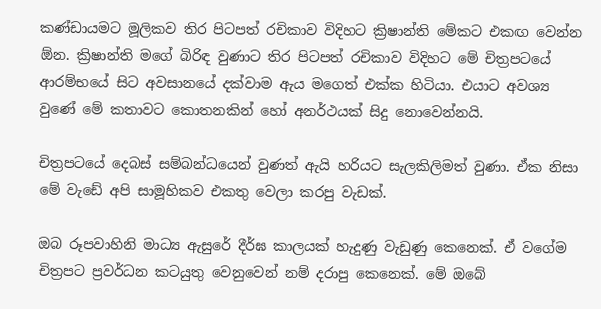කණ්ඩායමට මූලිකව තිර පිටපත් රචිකාව විදිහට ක්‍රිෂාන්ති මේකට එකඟ වෙන්න ඕන. ක්‍රිෂාන්ති මගේ බිරිඳ වුණාට තිර පිටපත් රචිකාව විදිහට මේ චිත්‍රපටයේ ආරම්භයේ සිට අවසානයේ දක්වාම ඇය මගෙත් එක්ක හිටියා. එයාට අවශ්‍ය වුණේ මේ කතාවට කොතනකින් හෝ අනර්ථයක් සිදු නොවෙන්නයි.

චිත්‍රපටයේ දෙබස් සම්බන්ධයෙන් වුණත් ඇයි හරියට සැලකිලිමත් වුණා. ඒක නිසා මේ වැඩේ අපි සාමූහිකව එකතු වෙලා කරපු වැඩක්.

ඔබ රූපවාහිනි මාධ්‍ය ඇසුරේ දීර්ඝ කාලයක් හැදුණු වැඩුණු කෙනෙක්. ඒ වගේම චිත්‍රපට ප්‍රවර්ධන කටයුතු වෙනුවෙන් නම් දරාපු කෙනෙක්. මේ ඔබේ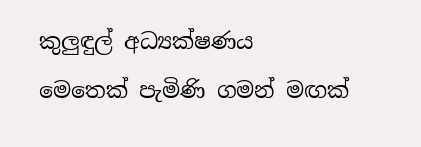කුලුඳුල් අධ්‍යක්ෂණය මෙතෙක් පැමිණි ගමන් මඟක්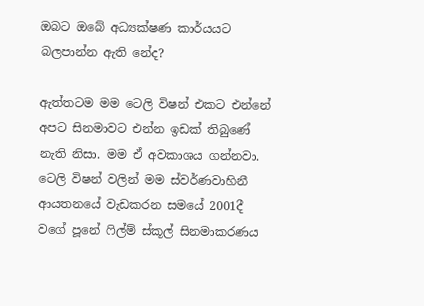ඔබට ඔබේ අධ්‍යක්ෂණ කාර්යයට බලපාන්න ඇති නේද?

ඇත්තටම මම ටෙලි විෂන් එකට එන්නේ අපට සිනමාවට එන්න ඉඩක් තිබුණේ නැති නිසා. මම ඒ අවකාශය ගන්නවා. ටෙලි විෂන් වලින් මම ස්වර්ණවාහිනී ආයතනයේ වැඩකරන සමයේ 2001දී වගේ පූනේ ෆිල්ම් ස්කූල් සිනමාකරණය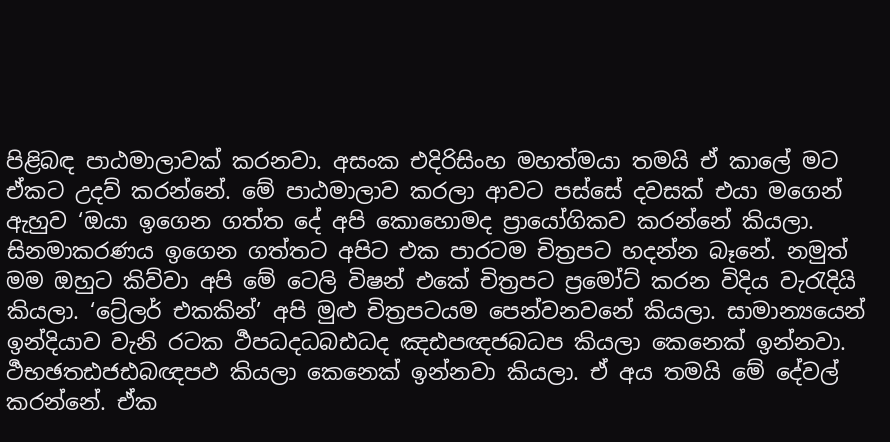පිළිබඳ පාඨමාලාවක් කරනවා. අසංක එදිරිසිංහ මහත්මයා තමයි ඒ කාලේ මට ඒකට උදව් කරන්නේ. මේ පාඨමාලාව කරලා ආවට පස්සේ දවසක් එයා මගෙන් ඇහුව ‘ඔයා ඉගෙන ගත්ත දේ අපි කොහොමද ප්‍රායෝගිකව කරන්නේ කියලා. සිනමාකරණය ඉගෙන ගත්තට අපිට එක පාරටම චිත්‍රපට හදන්න බෑනේ. නමුත් මම ඔහුට කිව්වා අපි මේ ටෙලි විෂන් එකේ චිත්‍රපට ප්‍රමෝට් කරන විදිය වැරැදියි කියලා. ‘ට්‍රේලර් එකකින්’ අපි මුළු චිත්‍රපටයම පෙන්වනවනේ කියලා. සාමාන්‍යයෙන් ඉන්දියාව වැනි රටක ර්‍ථපධදධබඪධද ඤඪපඥජබධප කියලා කෙනෙක් ඉන්නවා. ර්‍ථභඡතඪජඪබඥපඵ කියලා කෙනෙක් ඉන්නවා කියලා. ඒ අය තමයි මේ දේවල් කරන්නේ. ඒක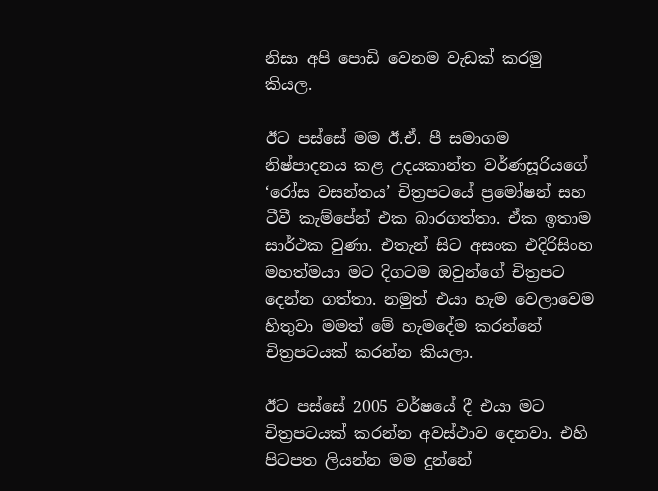නිසා අපි පොඩි වෙනම වැඩක් කරමු කියල.

ඊට පස්සේ මම ඊ.ඒ. පී සමාගම නිෂ්පාදනය කළ උදයකාන්ත වර්ණසූරියගේ ‘රෝස වසන්තය’ චිත්‍රපටයේ ප්‍රමෝෂන් සහ ටීවී කැම්පේන් එක බාරගත්තා. ඒක ඉතාම සාර්ථක වුණා. එතැන් සිට අසංක එදිරිසිංහ මහත්මයා මට දිගටම ඔවුන්ගේ චිත්‍රපට දෙන්න ගත්තා. නමුත් එයා හැම වෙලාවෙම හිතුවා මමත් මේ හැමදේම කරන්නේ චිත්‍රපටයක් කරන්න කියලා.

ඊට පස්සේ 2005 වර්ෂයේ දී එයා මට චිත්‍රපටයක් කරන්න අවස්ථාව දෙනවා. එහි පිටපත ලියන්න මම දුන්නේ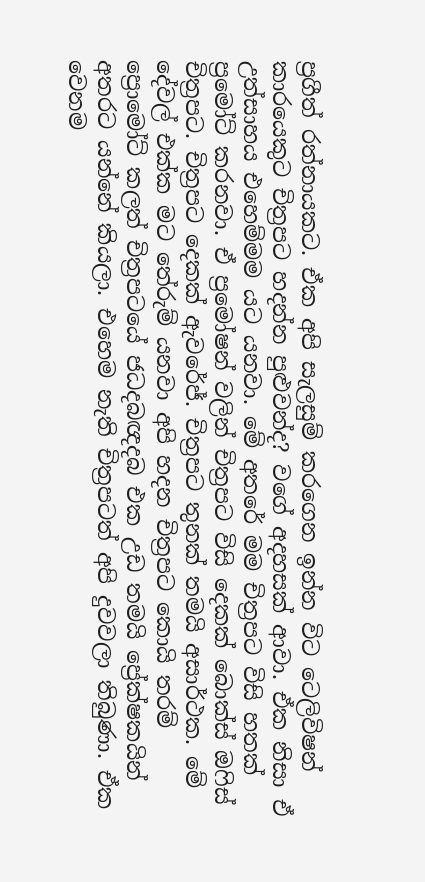ප්‍රගීත් රත්නායකට. ඒක අපි සැලසුම් කරගෙන ඉන්න විට ටෙලිවිෂන් කාරයෙකුට චිත්‍රපට හදන්න පුළුවන්ද? වගේ අදහසක් ආවා. ඒක නිසා ඒ උත්සාහය එහෙම්මම යට යනවා. මේ අතරේ මම චිත්‍රපට විසි හතක් ප්‍රමෝට් කරනවා. ඒ ප්‍රමෝෂන් වලින් චිත්‍රපට විසි දෙකක් බොක්ස් ඔෆිස් චිත්‍රපට. චිත්‍රපට දෙකක් ඇවරේජ්. චිත්‍රපට තුනක් තමයි අසාර්ථක. මේ දේවල් එක්ක මට තේරුම් යනවා අපි හදන චිත්‍රපට කොයි තරම් ප්‍රොමෝට් කලත් චිත්‍රපටයේ ජධදබඥදබ එක උඩ තමයි ප්‍රේක්ෂකයින් අතරට යන්නේ කියලා. එහෙම නැති චිත්‍රපටත් අපි දුවවලා තිබුණා. ඒක වෙනම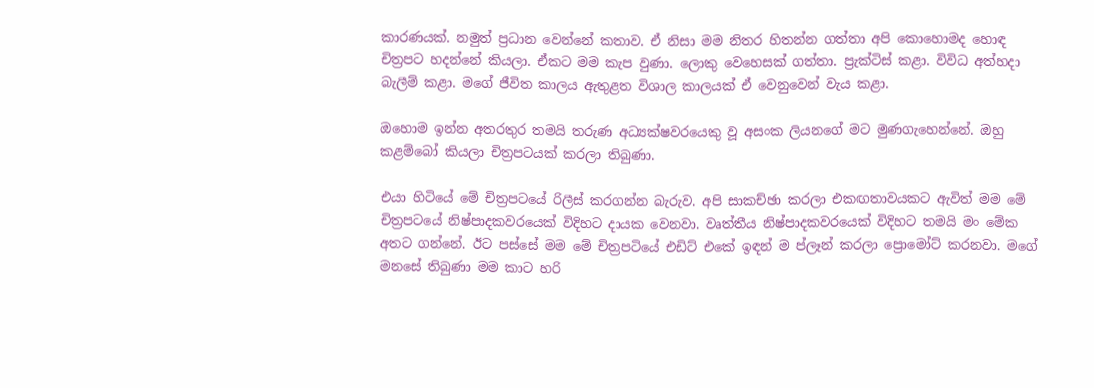කාරණයක්. නමුත් ප්‍රධාන වෙන්නේ කතාව. ඒ නිසා මම නිතර හිතන්න ගත්තා අපි කොහොමද හොඳ චිත්‍රපට හදන්නේ කියලා. ඒකට මම කැප වුණා. ලොකු වෙහෙසක් ගත්තා. ප්‍රැක්ටිස් කළා. විවිධ අත්හදා බැලීම් කළා. මගේ ජීවිත කාලය ඇතුළත විශාල කාලයක් ඒ වෙනුවෙන් වැය කළා.

ඔහොම ඉන්න අතරතුර තමයි තරුණ අධ්‍යක්ෂවරයෙකු වූ අසංක ලියනගේ මට මුණගැහෙන්නේ. ඔහු කළම්බෝ කියලා චිත්‍රපටයක් කරලා තිබුණා.

එයා හිටියේ මේ චිත්‍රපටයේ රිලීස් කරගන්න බැරුව. අපි සාකච්ඡා කරලා එකඟතාවයකට ඇවිත් මම මේ චිත්‍රපටයේ නිෂ්පාදකවරයෙක් විදිහට දායක වෙනවා. වෘත්තීය නිෂ්පාදකවරයෙක් විදිහට තමයි මං මේක අතට ගන්නේ. ඊට පස්සේ මම මේ චිත්‍රපටියේ එඩිට් එකේ ඉඳන් ම ප්ලෑන් කරලා ප්‍රොමෝට් කරනවා. මගේ මනසේ තිබුණා මම කාට හරි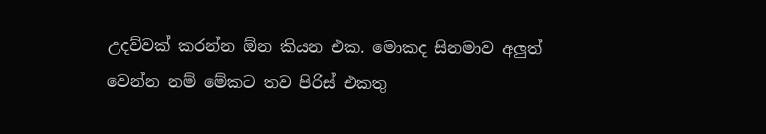උදව්වක් කරන්න ඕන කියන එක. මොකද සිනමාව අලුත් වෙන්න නම් මේකට තව පිරිස් එකතු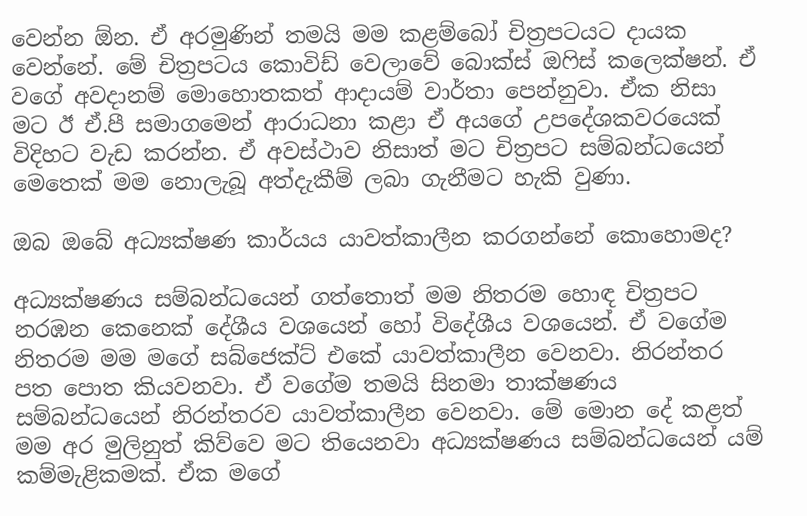වෙන්න ඕන. ඒ අරමුණින් තමයි මම කළම්බෝ චිත්‍රපටයට දායක වෙන්නේ. මේ චිත්‍රපටය කොවිඩ් වෙලාවේ බොක්ස් ඔෆිස් කලෙක්ෂන්. ඒ වගේ අවදානම් මොහොතකත් ආදායම් වාර්තා පෙන්නුවා. ඒක නිසා මට ඊ ඒ.පී සමාගමෙන් ආරාධනා කළා ඒ අයගේ උපදේශකවරයෙක් විදිහට වැඩ කරන්න. ඒ අවස්ථාව නිසාත් මට චිත්‍රපට සම්බන්ධයෙන් මෙතෙක් මම නොලැබූ අත්දැකීම් ලබා ගැනීමට හැකි වුණා.

ඔබ ඔබේ අධ්‍යක්ෂණ කාර්යය යාවත්කාලීන කරගන්නේ කොහොමද?

අධ්‍යක්ෂණය සම්බන්ධයෙන් ගත්තොත් මම නිතරම හොඳ චිත්‍රපට නරඹන කෙනෙක් දේශීය වශයෙන් හෝ විදේශීය වශයෙන්. ඒ වගේම නිතරම මම මගේ සබ්ජෙක්ට් එකේ යාවත්කාලීන වෙනවා. නිරන්තර පත පොත කියවනවා. ඒ වගේම තමයි සිනමා තාක්ෂණය සම්බන්ධයෙන් නිරන්තරව යාවත්කාලීන වෙනවා. මේ මොන දේ කළත් මම අර මුලිනුත් කිව්වෙ මට තියෙනවා අධ්‍යක්ෂණය සම්බන්ධයෙන් යම් කම්මැළිකමක්. ඒක මගේ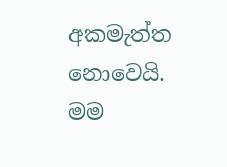අකමැත්ත නොවෙයි. මම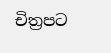චිත්‍රපට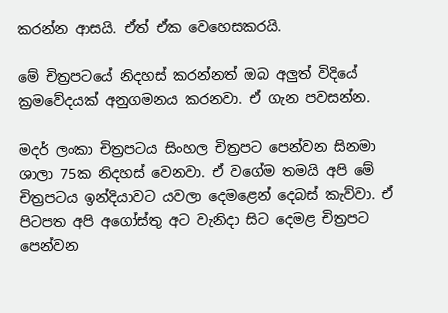කරන්න ආසයි. ඒත් ඒක වෙහෙසකරයි.

මේ චිත්‍රපටයේ නිදහස් කරන්නත් ඔබ අලුත් විදියේ ක්‍රමවේදයක් අනුගමනය කරනවා. ඒ ගැන පවසන්න.

මදර් ලංකා චිත්‍රපටය සිංහල චිත්‍රපට පෙන්වන සිනමා ශාලා 75ක නිදහස් වෙනවා. ඒ වගේම තමයි අපි මේ චිත්‍රපටය ඉන්දියාවට යවලා දෙමළෙන් දෙබස් කැව්වා. ඒ පිටපත අපි අගෝස්තු අට වැනිදා සිට දෙමළ චිත්‍රපට පෙන්වන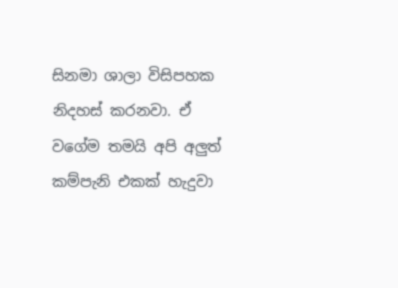සිනමා ශාලා විසිපහක නිදහස් කරනවා. ඒ වගේම තමයි අපි අලුත් කම්පැනි එකක් හැදුවා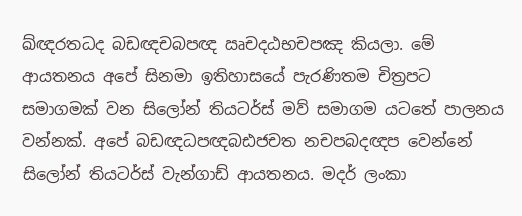ඛ්ඥරතධද බඩඥචබපඥ ඍචදඨභචපඤ කියලා. මේ ආයතනය අපේ සිනමා ඉතිහාසයේ පැරණිතම චිත්‍රපට සමාගමක් වන සිලෝන් තියටර්ස් මව් සමාගම යටතේ පාලනය වන්නක්. අපේ බඩඥධපඥබඪජචත නචපබදඥප වෙන්නේ සිලෝන් තියටර්ස් වැන්ගාඩ් ආයතනය. මදර් ලංකා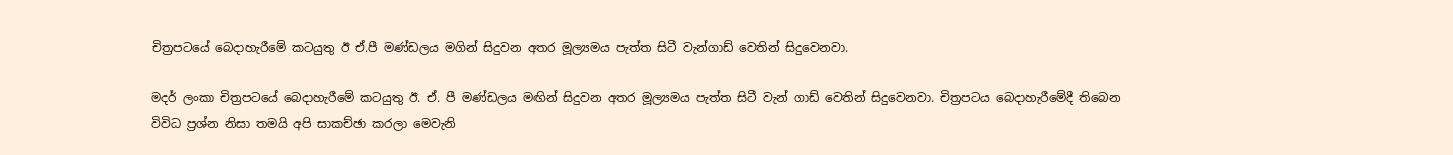චිත්‍රපටයේ බෙදාහැරීමේ කටයුතු ඊ ඒ.පී මණ්ඩලය මගින් සිදුවන අතර මූල්‍යමය පැත්ත සිටී වැන්ගාඩ් වෙතින් සිදුවෙනවා.

මදර් ලංකා චිත්‍රපටයේ බෙදාහැරීමේ කටයුතු ඊ. ඒ. පී මණ්ඩලය මඟින් සිදුවන අතර මූල්‍යමය පැත්ත සිටී වැන් ගාඩ් වෙතින් සිදුවෙනවා. චිත්‍රපටය බෙදාහැරීමේදී තිබෙන විවිධ ප්‍රශ්න නිසා තමයි අපි සාකච්ඡා කරලා මෙවැනි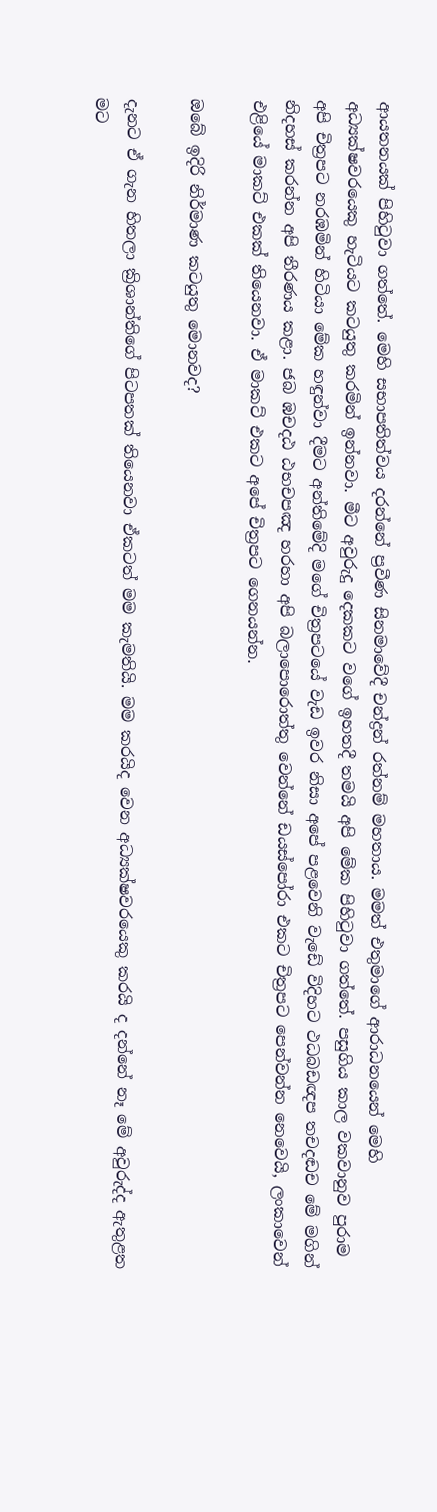ආයතනයක් පිහිටුවා ගත්තේ. මෙහි සභාපතිත්වය දරන්නේ ප්‍රවීණ සිනමාවේදී චන්ද්‍රන් රත්නම් මහතාය. මමත් එතුමාගේ ආරාධනයෙන් මෙහි අධ්‍යක්ෂවරයෙකු හැටියට කටයුතු කරමින් ඉන්නවා. මීට අවුරුදු දෙකකට වගේ ඉහතදී තමයි අපි මේක පිහිටුවා ගත්තේ. පසුගිය කාල වකවානුව පුරාම අපි චිත්‍රපට නරඹමින් හිටියා මේක හඳුන්වා දීමට අන්තිමේදි මගේ චිත්‍රපටයේ වැඩ ඉවර නිසා අපේ පළවෙනි වැඩේ විදිහට ථධබඩඥප තචදඬච මේ මගින් නිදහස් කරන්න අපි තීරණය කළා. ජබ ඹචදඨ ඨභචපඤ හරහා අපි බලාපොරොත්තු වෙන්නේ ඩයස්පෝරා එකට චිත්‍රපට පෙන්වන්න නෙවෙයි, ලංකාවෙන් එළියේ මාකට් එකක් තියෙනවා. ඒ මාකට් එකට අපේ චිත්‍රපට ගෙනයන්න.

ඔබේ ඉදිරි නිර්මාණ කටයුතු මොනවද?

දැනට ඒ ගැන හිතලා ක්‍රිශාන්තිගේ පිටපතක් තියෙනවා ඒකටත් මම කැමතියි. මම කරයිද වෙන අධ්‍යක්ෂවරයෙකු කරයි ද දන්නේ නෑ මේ අවුරුද්ද ඇතුළත මට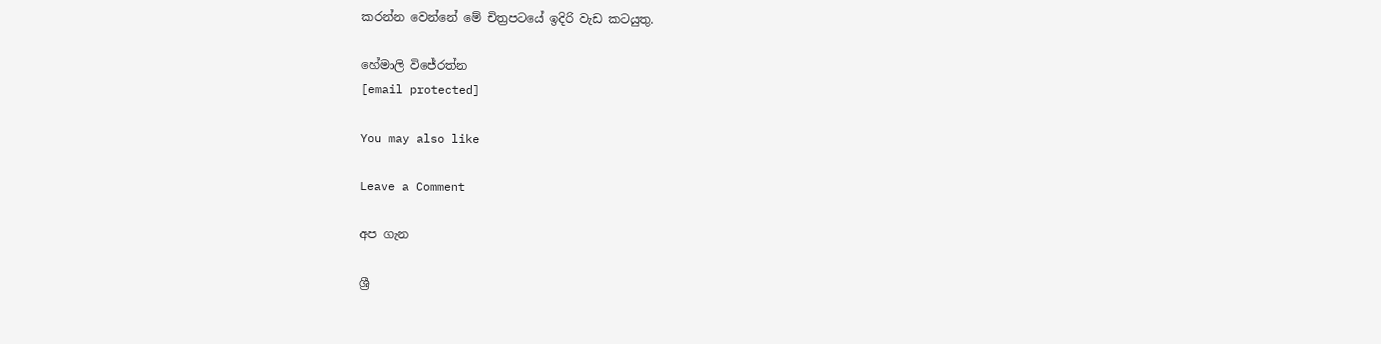කරන්න වෙන්නේ මේ චිත්‍රපටයේ ඉදිරි වැඩ කටයුතු.

හේමාලි විජේරත්න
[email protected]

You may also like

Leave a Comment

අප ගැන

ශ්‍රී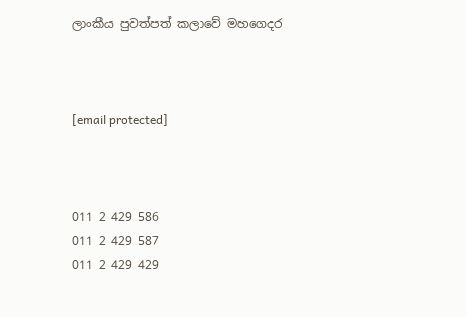ලාංකීය පුවත්පත් කලාවේ මහගෙදර



[email protected]



011 2 429 586
011 2 429 587
011 2 429 429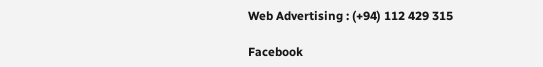Web Advertising : (+94) 112 429 315

Facebook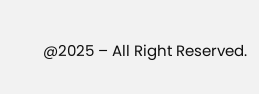@2025 – All Right Reserved.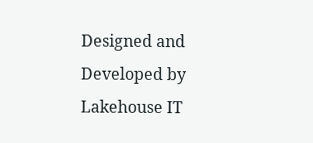Designed and Developed by Lakehouse IT